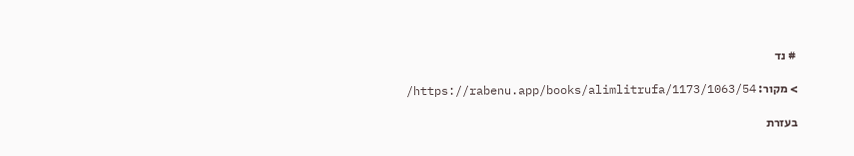# נד

> מקור: https://rabenu.app/books/alimlitrufa/1173/1063/54/

בעזרת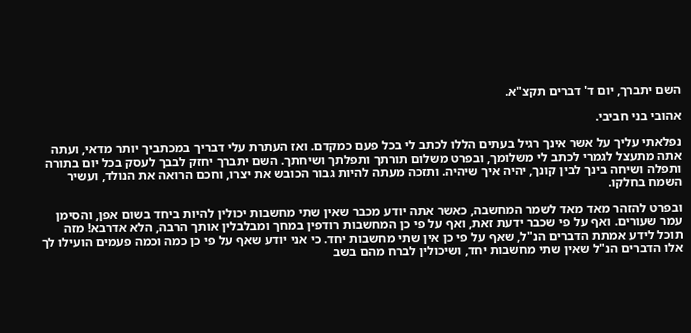השם יתברך, יום ד' דברים תקצ"א.

אהובי בני חביבי.

נפלאתי עליך על אשר אינך רגיל בעתים הללו לכתב לי בכל פעם כמקדם. ואז העתרת עלי דבריך במכתביך יותר מדאי, ועתה אתה מתעצל לגמרי לכתב לי משלומך, ובפרט משלום תורתך ותפלתך ושיחתך. השם יתברך יחזק לבבך לעסק בכל יום בתורה ותפלה ושיחה בינך לבין קונך, יהיה איך שיהיה. ותזכה מעתה להיות גבור הכובש את יצרו, וחכם הרואה את הנולד, ועשיר השמח בחלקו.

ובפרט להזהר מאד מאד לשמר המחשבה, כאשר אתה יודע מכבר שאין שתי מחשבות יכולין להיות ביחד בשום אפן, והסימן עמר שעורים. ואף על פי שכבר ידעת זאת, ואף על פי כן המחשבות רודפין במחך ומבלבלין אותך הרבה, הלא אדרבא! מזה תוכל לידע אמתת הדברים הנ"ל, שאף על פי כן אין שתי מחשבות יחד. כי אני יודע שאף על פי כן כמה וכמה פעמים הועילו לך אלו הדברים הנ"ל שאין שתי מחשבות יחד, ושיכולין לברח מהם בשב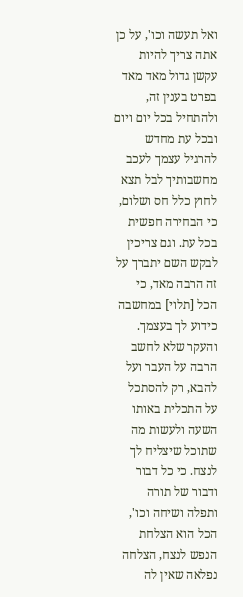ואל תעשה וכו', על כן אתה צריך להיות עקשן גדול מאד מאד בפרט בענין זה, ולהתחיל בכל יום ויום ובכל עת מחדש להרגיל עצמך לעכב מחשבותיך לבל תצא לחוץ כלל חס ושלום, כי הבחירה חפשית בכל עת. וגם צריכין לבקש השם יתברך על זה הרבה מאד, כי הכל [תלוי] במחשבה כידוע לך בעצמך. והעקר שלא לחשב הרבה על העבר ועל להבא, רק להסתכל על התכלית באותו השעה ולעשות מה שתוכל שיצליח לך לנצח. כי כל דבור ודבור של תורה ותפלה ושיחה וכו', הכל הוא הצלחת הנפש לנצח, הצלחה נפלאה שאין לה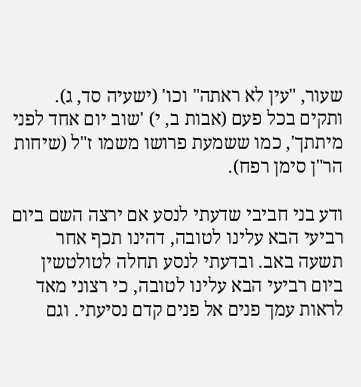שעור, "עין לא ראתה" וכו' (ישעיה סד, ג). ותקים בכל פעם (אבות ב, י) 'שוב יום אחד לפני מיתתך', כמו ששמעת פרושו משמו ז"ל (שיחות הר"ן סימן רפח).

ודע בני חביבי שדעתי לנסע אם ירצה השם ביום רביעי הבא עלינו לטובה, דהינו תכף אחר תשעה באב. ובדעתי לנסע תחלה לטולטשין ביום רביעי הבא עלינו לטובה, כי רצוני מאד לראות עמך פנים אל פנים קדם נסיעתי. וגם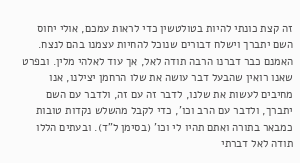זה קצת כונתי להיות בטולטשין כדי לראות עמכם, אולי יחוס השם יתברך וישלח דבורים שנוכל להחיות עצמנו בהם לנצח. האמנם כבר דברנו הרבה תודה לאל, אך עוד לאלהי מלין. ובפרט שאנו רואין שהבעל דבר עושה את שלו הרחמן יצילנו, אנו מחיבים לעשות את שלנו, לדבר זה עם זה, ולדבר עם השם יתברך, ולדבר עם הרב וכו', כדי לקבל מהשלש נקדות טובות כמבאר בתורה ואתם תהיו לי וכו' (בסימן ל"ד). ובעתים הללו תודה לאל דברתי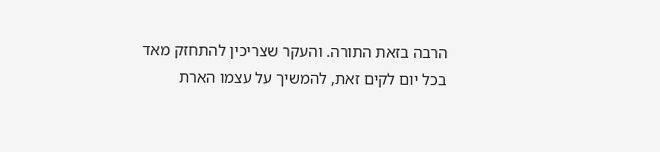הרבה בזאת התורה. והעקר שצריכין להתחזק מאד בכל יום לקים זאת, להמשיך על עצמו הארת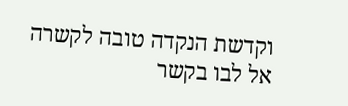וקדשת הנקדה טובה לקשרה אל לבו בקשר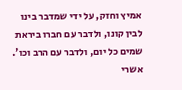אמיץ וחזק, על ידי שמדבר בינו לבין קונו, ולדבר עם חברו ביראת שמים כל יום, ולדבר עם הרב וכו'. אשרי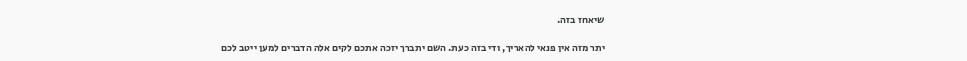שיאחז בזה.

יתר מזה אין פנאי להאריך, ודי בזה כעת. השם יתברך יזכה אתכם לקים אלה הדברים למען ייטב לכם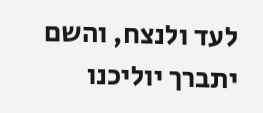לעד ולנצח, והשם יתברך יוליכנו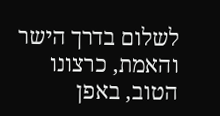לשלום בדרך הישר והאמת, כרצונו הטוב, באפן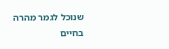שנוכל לגמר מהרה בחיים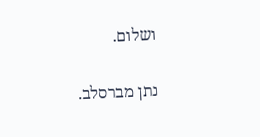ושלום.

נתן מברסלב.